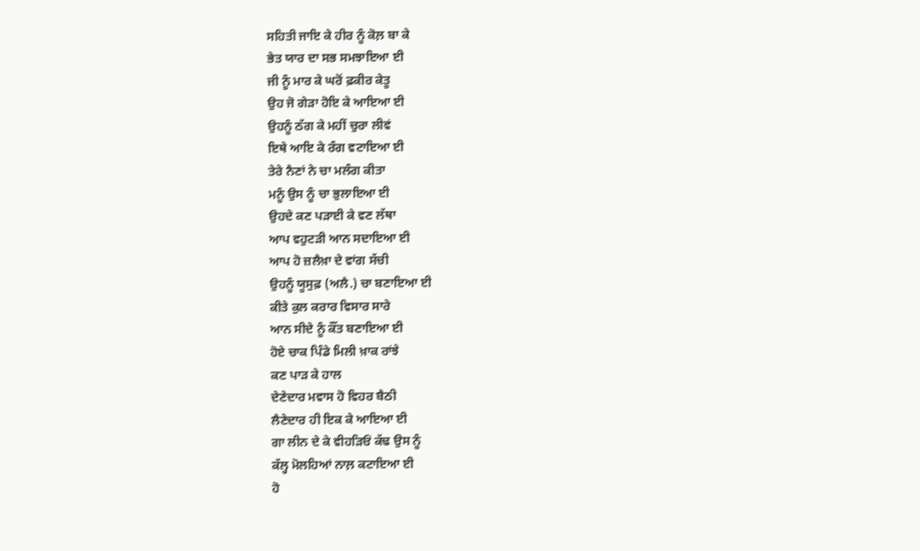ਸਹਿਤੀ ਜਾਇ ਕੇ ਹੀਰ ਨੂੰ ਕੋਲ਼ ਬਾ ਕੇ
ਭੇਤ ਯਾਰ ਦਾ ਸਭ ਸਮਝਾਇਆ ਈ
ਜੀ ਨੂੰ ਮਾਰ ਕੇ ਘਰੋਂ ਫ਼ਕੀਰ ਕੇਤੂ
ਉਹ ਜੋ ਗੇੜਾ ਹੋਇ ਕੇ ਆਇਆ ਈ
ਉਹਨੂੰ ਠੱਗ ਕੇ ਮਹੀਂ ਚੁਰਾ ਲੀਵਂ
ਇਥੇ ਆਇ ਕੇ ਰੰਗ ਵਟਾਇਆ ਈ
ਤੇਰੇ ਨੈਣਾਂ ਨੇ ਚਾ ਮਲੰਗ ਕੀਤਾ
ਮਨੂੰ ਉਸ ਨੂੰ ਚਾ ਭੁਲਾਇਆ ਈ
ਉਹਦੇ ਕਣ ਪੜਾਈ ਕੇ ਵਣ ਲੱਥਾ
ਆਪ ਵਹੁਟੜੀ ਆਨ ਸਦਾਇਆ ਈ
ਆਪ ਹੋ ਜ਼ਲੈਖ਼ਾ ਦੇ ਵਾਂਗ ਸੱਚੀ
ਉਹਨੂੰ ਯੂਸੁਫ਼ (ਅਲੈ.) ਚਾ ਬਣਾਇਆ ਈ
ਕੀਤੇ ਕੁਲ ਕਰਾਰ ਵਿਸਾਰ ਸਾਰੇ
ਆਨ ਸੀਦੇ ਨੂੰ ਕੌਂਤ ਬਣਾਇਆ ਈ
ਹੋਏ ਚਾਕ ਪਿੰਡੇ ਮਿਲੀ ਖ਼ਾਕ ਰਾਂਝੇ
ਕਣ ਪਾੜ ਕੇ ਹਾਲ
ਦੇਣੇਦਾਰ ਮਵਾਸ ਹੋ ਵਿਹਰ ਬੈਠੀ
ਲੈਣੇਦਾਰ ਹੀ ਇਕ ਕੇ ਆਇਆ ਈ
ਗਾ ਲੀਨ ਦੇ ਕੇ ਵੀਹੜਿਓਂ ਕੱਢ ਉਸ ਨੂੰ
ਕੱਲ੍ਹ ਮੋਲਹਿਆਂ ਨਾਲ਼ ਕਟਾਇਆ ਈ
ਹੋ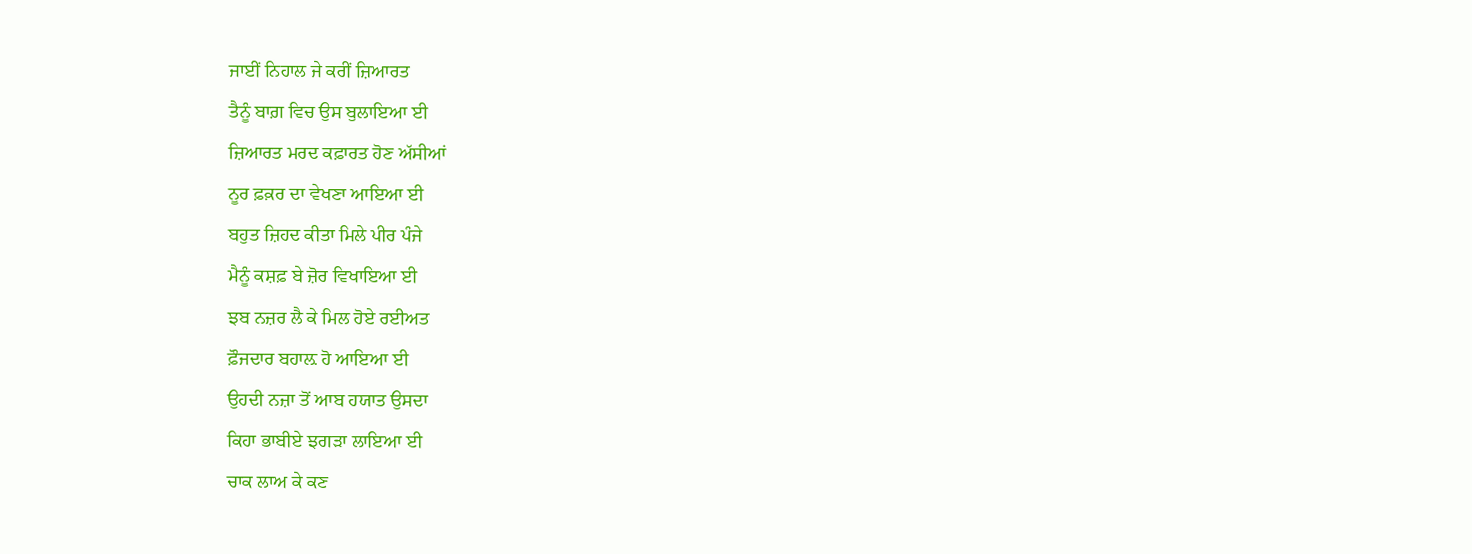ਜਾਈਂ ਨਿਹਾਲ ਜੇ ਕਰੀਂ ਜ਼ਿਆਰਤ
ਤੈਨੂੰ ਬਾਗ਼ ਵਿਚ ਉਸ ਬੁਲਾਇਆ ਈ
ਜ਼ਿਆਰਤ ਮਰਦ ਕਫ਼ਾਰਤ ਹੋਣ ਅੱਸੀਆਂ
ਨੂਰ ਫ਼ਕ਼ਰ ਦਾ ਵੇਖਣਾ ਆਇਆ ਈ
ਬਹੁਤ ਜ਼ਿਹਦ ਕੀਤਾ ਮਿਲੇ ਪੀਰ ਪੰਜੇ
ਮੈਨੂੰ ਕਸ਼ਫ਼ ਬੇ ਜ਼ੋਰ ਵਿਖਾਇਆ ਈ
ਝਬ ਨਜ਼ਰ ਲੈ ਕੇ ਮਿਲ ਹੋਏ ਰਈਅਤ
ਫ਼ੌਜਦਾਰ ਬਹਾਲ਼ ਹੋ ਆਇਆ ਈ
ਉਹਦੀ ਨਜ਼ਾ ਤੋਂ ਆਬ ਹਯਾਤ ਉਸਦਾ
ਕਿਹਾ ਭਾਬੀਏ ਝਗੜਾ ਲਾਇਆ ਈ
ਚਾਕ ਲਾਅ ਕੇ ਕਣ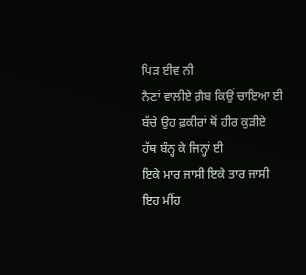ਪਿੜ ਈਵ ਨੀ
ਨੈਣਾਂ ਵਾਲੀਏ ਗ਼ੈਬ ਕਿਉਂ ਚਾਇਆ ਈ
ਬੱਚੇ ਉਹ ਫ਼ਕੀਰਾਂ ਥੋਂ ਹੀਰ ਕੁੜੀਏ
ਹੱਥ ਬੰਨ੍ਹ ਕੇ ਜਿਨ੍ਹਾਂ ਈ
ਇਕੇ ਮਾਰ ਜਾਸੀ ਇਕੇ ਤਾਰ ਜਾਸੀ
ਇਹ ਮੀਂਹ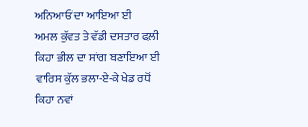ਅਨਿਆਓਂ ਦਾ ਆਇਆ ਈ
ਅਮਲ ਕੁੱਵਤ ਤੇ ਵੱਡੀ ਦਸਤਾਰ ਫਲ਼ੀ
ਕਿਹਾ ਭੀਲ ਦਾ ਸਾਂਗ ਬਣਾਇਆ ਈ
ਵਾਰਿਸ ਕੁੱਲ ਭਲਾ-ਏ-ਕੇ ਖੇਡ ਰਧੋਂ
ਕਿਹਾ ਨਵਾਂ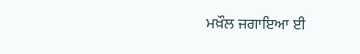ਮਖ਼ੌਲ ਜਗਾਇਆ ਈ